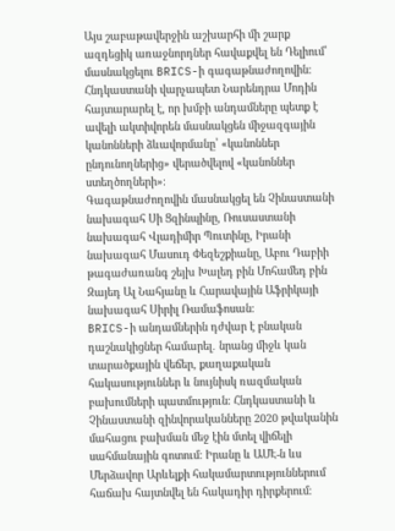Այս շաբաթավերջին աշխարհի մի շարք ազդեցիկ առաջնորդներ հավաքվել են Դելիում՝ մասնակցելու BRICS-ի գագաթնաժողովին։ Հնդկաստանի վարչապետ Նարենդրա Մոդին հայտարարել է, որ խմբի անդամները պետք է ավելի ակտիվորեն մասնակցեն միջազգային կանոնների ձևավորմանը՝ «կանոններ ընդունողներից» վերածվելով «կանոններ ստեղծողների»։
Գագաթնաժողովին մասնակցել են Չինաստանի նախագահ Սի Ցզինպինը, Ռուսաստանի նախագահ Վլադիմիր Պուտինը, Իրանի նախագահ Մասուդ Փեզեշքիանը, Աբու Դաբիի թագաժառանգ շեյխ Խալեդ բին Մոհամեդ բին Զայեդ Ալ Նահյանը և Հարավային Աֆրիկայի նախագահ Սիրիլ Ռամաֆոսան։
BRICS-ի անդամներին դժվար է բնական դաշնակիցներ համարել․ նրանց միջև կան տարածքային վեճեր, քաղաքական հակասություններ և նույնիսկ ռազմական բախումների պատմություն։ Հնդկաստանի և Չինաստանի զինվորականները 2020 թվականին մահացու բախման մեջ էին մտել վիճելի սահմանային գոտում։ Իրանը և ԱՄԷ-ն ևս Մերձավոր Արևելքի հակամարտություններում հաճախ հայտնվել են հակադիր դիրքերում։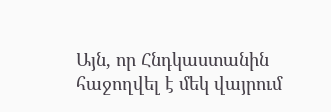Այն, որ Հնդկաստանին հաջողվել է մեկ վայրում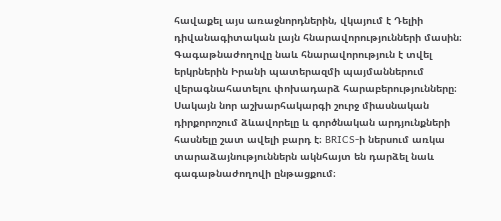հավաքել այս առաջնորդներին, վկայում է Դելիի դիվանագիտական լայն հնարավորությունների մասին։ Գագաթնաժողովը նաև հնարավորություն է տվել երկրներին Իրանի պատերազմի պայմաններում վերագնահատելու փոխադարձ հարաբերությունները։
Սակայն նոր աշխարհակարգի շուրջ միասնական դիրքորոշում ձևավորելը և գործնական արդյունքների հասնելը շատ ավելի բարդ է։ BRICS-ի ներսում առկա տարաձայնություններն ակնհայտ են դարձել նաև գագաթնաժողովի ընթացքում։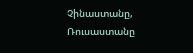Չինաստանը, Ռուսաստանը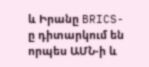և Իրանը BRICS-ը դիտարկում են որպես ԱՄՆ-ի և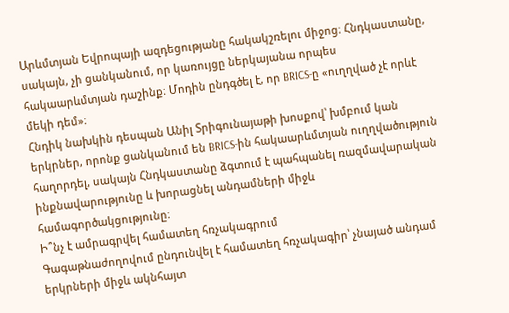Արևմտյան Եվրոպայի ազդեցությանը հակակշռելու միջոց։ Հնդկաստանը, սակայն, չի ցանկանում, որ կառույցը ներկայանա որպես հակաարևմտյան դաշինք։ Մոդին ընդգծել է, որ BRICS-ը «ուղղված չէ որևէ մեկի դեմ»։
Հնդիկ նախկին դեսպան Անիլ Տրիգունայաթի խոսքով՝ խմբում կան երկրներ, որոնք ցանկանում են BRICS-ին հակաարևմտյան ուղղվածություն հաղորդել, սակայն Հնդկաստանը ձգտում է պահպանել ռազմավարական ինքնավարությունը և խորացնել անդամների միջև համագործակցությունը։
Ի՞նչ է ամրագրվել համատեղ հռչակագրում
Գագաթնաժողովում ընդունվել է համատեղ հռչակագիր՝ չնայած անդամ երկրների միջև ակնհայտ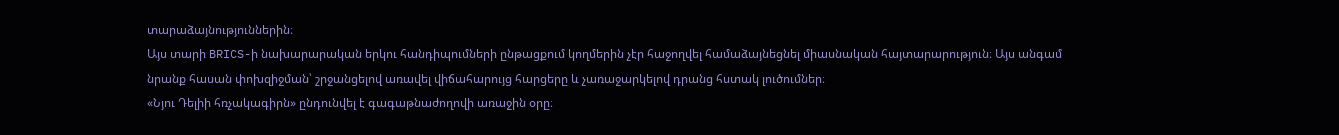տարաձայնություններին։
Այս տարի BRICS-ի նախարարական երկու հանդիպումների ընթացքում կողմերին չէր հաջողվել համաձայնեցնել միասնական հայտարարություն։ Այս անգամ նրանք հասան փոխզիջման՝ շրջանցելով առավել վիճահարույց հարցերը և չառաջարկելով դրանց հստակ լուծումներ։
«Նյու Դելիի հռչակագիրն» ընդունվել է գագաթնաժողովի առաջին օրը։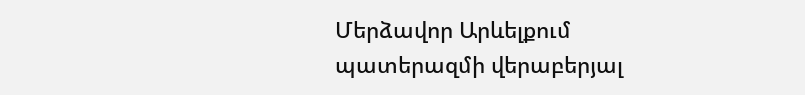Մերձավոր Արևելքում պատերազմի վերաբերյալ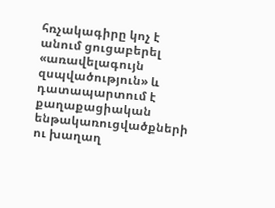հռչակագիրը կոչ է անում ցուցաբերել «առավելագույն զսպվածություն» և դատապարտում է քաղաքացիական ենթակառուցվածքների ու խաղաղ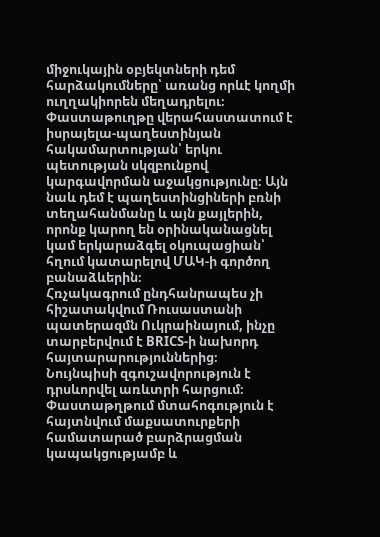միջուկային օբյեկտների դեմ հարձակումները՝ առանց որևէ կողմի ուղղակիորեն մեղադրելու։
Փաստաթուղթը վերահաստատում է իսրայելա-պաղեստինյան հակամարտության՝ երկու պետության սկզբունքով կարգավորման աջակցությունը։ Այն նաև դեմ է պաղեստինցիների բռնի տեղահանմանը և այն քայլերին, որոնք կարող են օրինականացնել կամ երկարաձգել օկուպացիան՝ հղում կատարելով ՄԱԿ-ի գործող բանաձևերին։
Հռչակագրում ընդհանրապես չի հիշատակվում Ռուսաստանի պատերազմն Ուկրաինայում, ինչը տարբերվում է BRICS-ի նախորդ հայտարարություններից։
Նույնպիսի զգուշավորություն է դրսևորվել առևտրի հարցում։ Փաստաթղթում մտահոգություն է հայտնվում մաքսատուրքերի համատարած բարձրացման կապակցությամբ և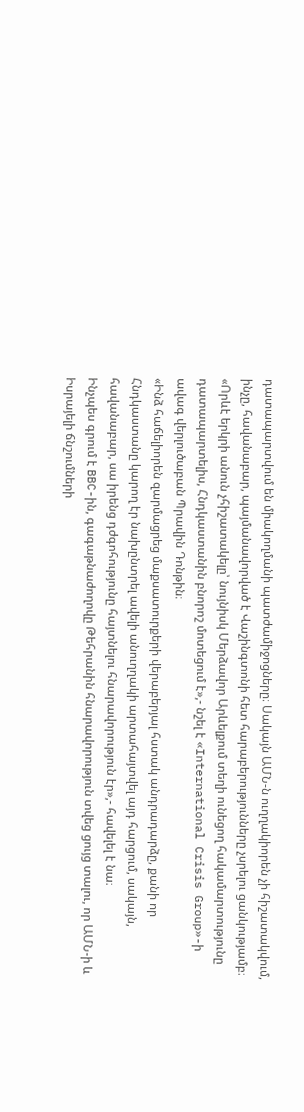դատապարտվում են միակողմանի պատժամիջոցները։ Սակայն ԱՄՆ-ն ուղղակիորեն չի հիշատակվում, ինչը, հավանաբար, պայմանավորված է Վաշինգտոնի հետ հարաբերությունները չսրելու ցանկությամբ։
«Որևէ երկրի անուն չհիշատակելը՝ նույնիսկ Մերձավոր Արևելքում տեղի ունեցող հակամարտությունը դատապարտելիս, Հնդկաստանին բնորոշ մոտեցում է»,- նշել է «International Crisis Group»-ի ավագ վերլուծաբան Պրավին Դոնթին։
«Ինձ հաճելիորեն զարմացրեց մաքսատուրքերի վերաբերյալ հստակ անդրադարձը, քանի որ Հնդկաստանը կարող էր նախընտրել ավելի անուղղակի արտահայտվել այդ հարցում, սակայն, հավանաբար, սա իրենց դժգոհությունը հայտնելու հնարավորություն էր»,- հավելել է նա։
Ինչպես գրում է BBC-ին, գագաթնաժողովը Թեհրանին հնարավորություն տվեց ցույց տալու, որ ԱՄՆ-ի և Իսրայելի ճնշումների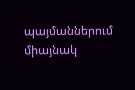պայմաններում միայնակ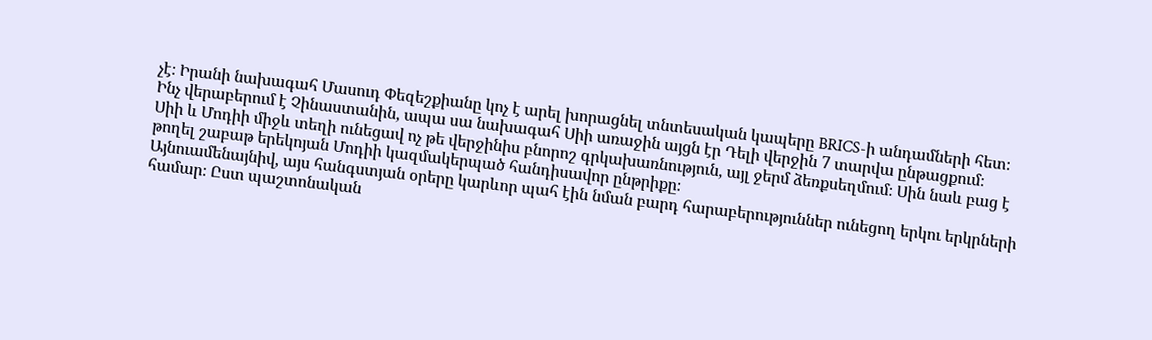չէ։ Իրանի նախագահ Մասուդ Փեզեշքիանը կոչ է արել խորացնել տնտեսական կապերը BRICS-ի անդամների հետ։
Ինչ վերաբերում է Չինաստանին, ապա սա նախագահ Սիի առաջին այցն էր Դելի վերջին 7 տարվա ընթացքում։
Սիի և Մոդիի միջև տեղի ունեցավ ոչ թե վերջինիս բնորոշ գրկախառնություն, այլ ջերմ ձեռքսեղմում։ Սին նաև բաց է թողել շաբաթ երեկոյան Մոդիի կազմակերպած հանդիսավոր ընթրիքը։
Այնուամենայնիվ, այս հանգստյան օրերը կարևոր պահ էին նման բարդ հարաբերություններ ունեցող երկու երկրների համար։ Ըստ պաշտոնական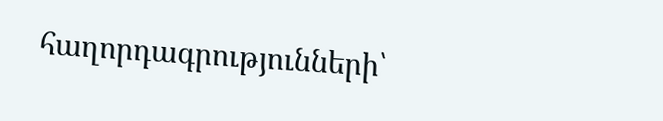հաղորդագրությունների՝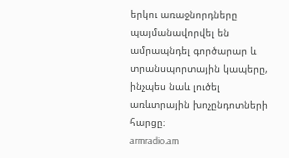երկու առաջնորդները պայմանավորվել են ամրապնդել գործարար և տրանսպորտային կապերը, ինչպես նաև լուծել առևտրային խոչընդոտների հարցը։
armradio.am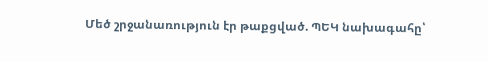Մեծ շրջանառություն էր թաքցված. ՊԵԿ նախագահը՝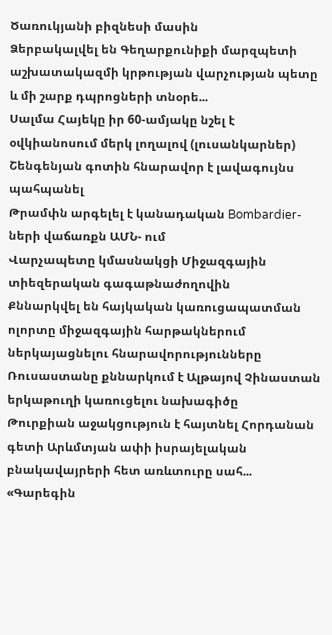Ծառուկյանի բիզնեսի մասին
Ձերբակալվել են Գեղարքունիքի մարզպետի աշխատակազմի կրթության վարչության պետը և մի շարք դպրոցների տնօրե...
Սալմա Հայեկը իր 60-ամյակը նշել է օվկիանոսում մերկ լողալով (լուսանկարներ)
Շենգենյան գոտին հնարավոր է լավագույնս պահպանել
Թրամփն արգելել է կանադական Bombardier- ների վաճառքն ԱՄՆ- ում
Վարչապետը կմասնակցի Միջազգային տիեզերական գագաթնաժողովին
Քննարկվել են հայկական կառուցապատման ոլորտը միջազգային հարթակներում ներկայացնելու հնարավորությունները
Ռուսաստանը քննարկում է Ալթայով Չինաստան երկաթուղի կառուցելու նախագիծը
Թուրքիան աջակցություն է հայտնել Հորդանան գետի Արևմտյան ափի իսրայելական բնակավայրերի հետ առևտուրը սահ...
«Գարեգին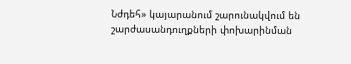Նժդեհ» կայարանում շարունակվում են շարժասանդուղքների փոխարինման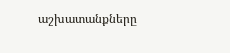աշխատանքները